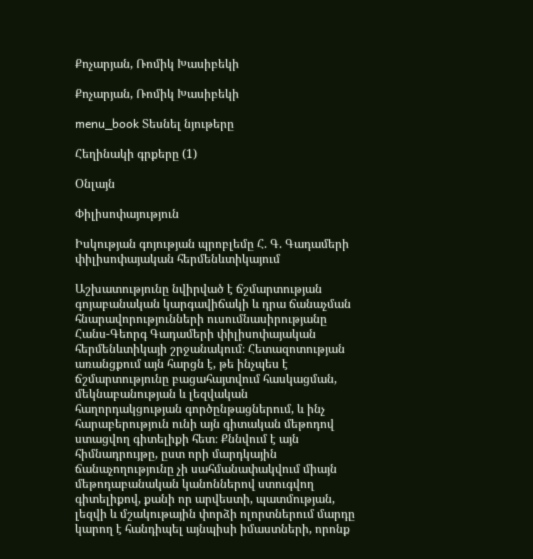Քոչարյան, Ռոմիկ Խասիբեկի

Քոչարյան, Ռոմիկ Խասիբեկի

menu_book Տեսնել նյութերը

Հեղինակի գրքերը (1)

Օնլայն

Փիլիսոփայություն

Իսկության գոյության պրոբլեմը Հ. Գ. Գադամերի փիլիսոփայական հերմենևտիկայում

Աշխատությունը նվիրված է ճշմարտության գոյաբանական կարգավիճակի և դրա ճանաչման հնարավորությունների ուսումնասիրությանը Հանս-Գեորգ Գադամերի փիլիսոփայական հերմենևտիկայի շրջանակում։ Հետազոտության առանցքում այն հարցն է, թե ինչպես է ճշմարտությունը բացահայտվում հասկացման, մեկնաբանության և լեզվական հաղորդակցության գործընթացներում, և ինչ հարաբերություն ունի այն գիտական մեթոդով ստացվող գիտելիքի հետ։ Քննվում է այն հիմնադրույթը, ըստ որի մարդկային ճանաչողությունը չի սահմանափակվում միայն մեթոդաբանական կանոններով ստուգվող գիտելիքով, քանի որ արվեստի, պատմության, լեզվի և մշակութային փորձի ոլորտներում մարդը կարող է հանդիպել այնպիսի իմաստների, որոնք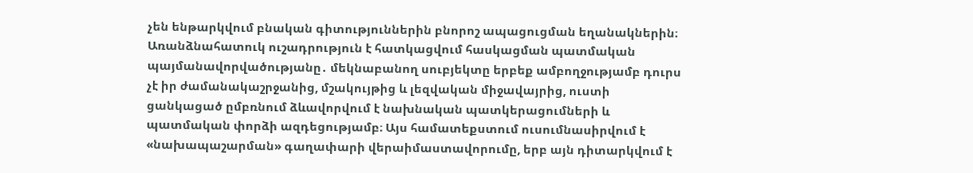չեն ենթարկվում բնական գիտություններին բնորոշ ապացուցման եղանակներին։ Առանձնահատուկ ուշադրություն է հատկացվում հասկացման պատմական պայմանավորվածությանը․ մեկնաբանող սուբյեկտը երբեք ամբողջությամբ դուրս չէ իր ժամանակաշրջանից, մշակույթից և լեզվական միջավայրից, ուստի ցանկացած ըմբռնում ձևավորվում է նախնական պատկերացումների և պատմական փորձի ազդեցությամբ։ Այս համատեքստում ուսումնասիրվում է «նախապաշարման» գաղափարի վերաիմաստավորումը, երբ այն դիտարկվում է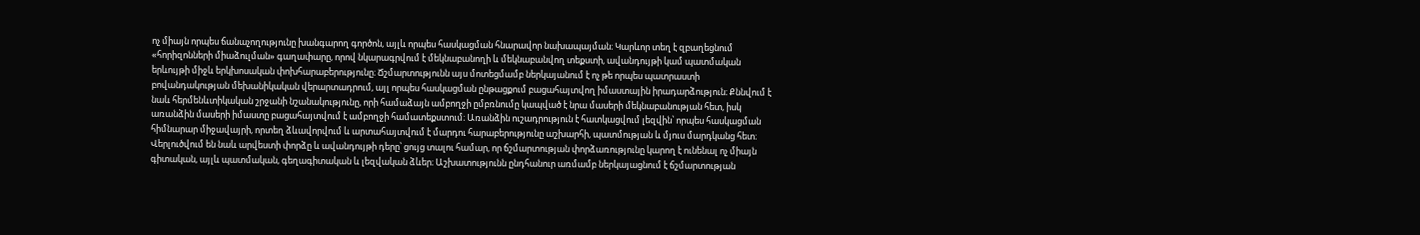ոչ միայն որպես ճանաչողությունը խանգարող գործոն, այլև որպես հասկացման հնարավոր նախապայման։ Կարևոր տեղ է զբաղեցնում «հորիզոնների միաձուլման» գաղափարը, որով նկարագրվում է մեկնաբանողի և մեկնաբանվող տեքստի, ավանդույթի կամ պատմական երևույթի միջև երկխոսական փոխհարաբերությունը։ Ճշմարտությունն այս մոտեցմամբ ներկայանում է ոչ թե որպես պատրաստի բովանդակության մեխանիկական վերարտադրում, այլ որպես հասկացման ընթացքում բացահայտվող իմաստային իրադարձություն։ Քննվում է նաև հերմենևտիկական շրջանի նշանակությունը, որի համաձայն ամբողջի ըմբռնումը կապված է նրա մասերի մեկնաբանության հետ, իսկ առանձին մասերի իմաստը բացահայտվում է ամբողջի համատեքստում։ Առանձին ուշադրություն է հատկացվում լեզվին՝ որպես հասկացման հիմնարար միջավայրի, որտեղ ձևավորվում և արտահայտվում է մարդու հարաբերությունը աշխարհի, պատմության և մյուս մարդկանց հետ։ Վերլուծվում են նաև արվեստի փորձը և ավանդույթի դերը՝ ցույց տալու համար, որ ճշմարտության փորձառությունը կարող է ունենալ ոչ միայն գիտական, այլև պատմական, գեղագիտական և լեզվական ձևեր։ Աշխատությունն ընդհանուր առմամբ ներկայացնում է ճշմարտության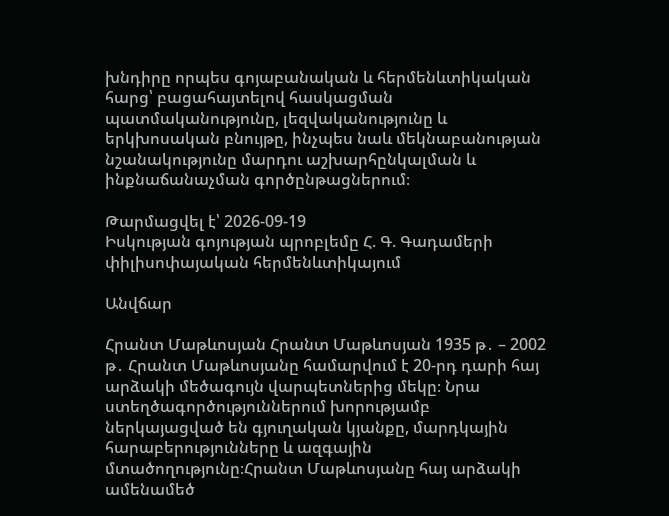խնդիրը որպես գոյաբանական և հերմենևտիկական հարց՝ բացահայտելով հասկացման պատմականությունը, լեզվականությունը և երկխոսական բնույթը, ինչպես նաև մեկնաբանության նշանակությունը մարդու աշխարհընկալման և ինքնաճանաչման գործընթացներում։

Թարմացվել է՝ 2026-09-19
Իսկության գոյության պրոբլեմը Հ. Գ. Գադամերի փիլիսոփայական հերմենևտիկայում

Անվճար

Հրանտ Մաթևոսյան Հրանտ Մաթևոսյան 1935 թ․ – 2002 թ․ Հրանտ Մաթևոսյանը համարվում է 20-րդ դարի հայ արձակի մեծագույն վարպետներից մեկը։ Նրա ստեղծագործություններում խորությամբ ներկայացված են գյուղական կյանքը, մարդկային հարաբերությունները և ազգային մտածողությունը։Հրանտ Մաթևոսյանը հայ արձակի ամենամեծ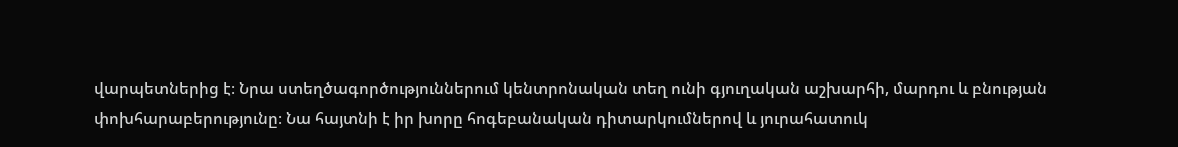վարպետներից է։ Նրա ստեղծագործություններում կենտրոնական տեղ ունի գյուղական աշխարհի, մարդու և բնության փոխհարաբերությունը։ Նա հայտնի է իր խորը հոգեբանական դիտարկումներով և յուրահատուկ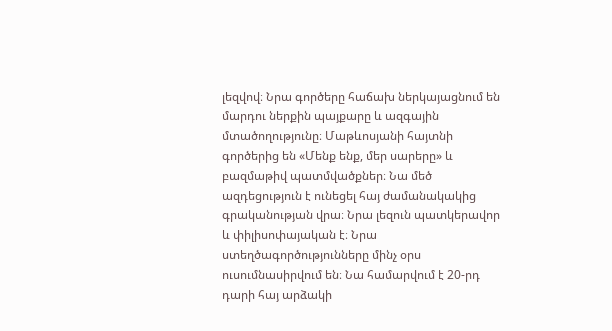լեզվով։ Նրա գործերը հաճախ ներկայացնում են մարդու ներքին պայքարը և ազգային մտածողությունը։ Մաթևոսյանի հայտնի գործերից են «Մենք ենք, մեր սարերը» և բազմաթիվ պատմվածքներ։ Նա մեծ ազդեցություն է ունեցել հայ ժամանակակից գրականության վրա։ Նրա լեզուն պատկերավոր և փիլիսոփայական է։ Նրա ստեղծագործությունները մինչ օրս ուսումնասիրվում են։ Նա համարվում է 20-րդ դարի հայ արձակի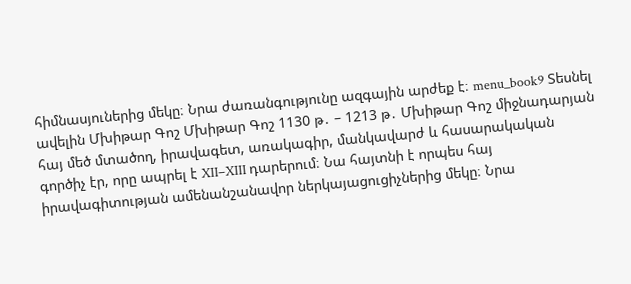հիմնասյուներից մեկը։ Նրա ժառանգությունը ազգային արժեք է։ menu_book9 Տեսնել ավելին Մխիթար Գոշ Մխիթար Գոշ 1130 թ․ – 1213 թ․ Մխիթար Գոշ միջնադարյան հայ մեծ մտածող, իրավագետ, առակագիր, մանկավարժ և հասարակական գործիչ էր, որը ապրել է XII–XIII դարերում։ Նա հայտնի է որպես հայ իրավագիտության ամենանշանավոր ներկայացուցիչներից մեկը։ Նրա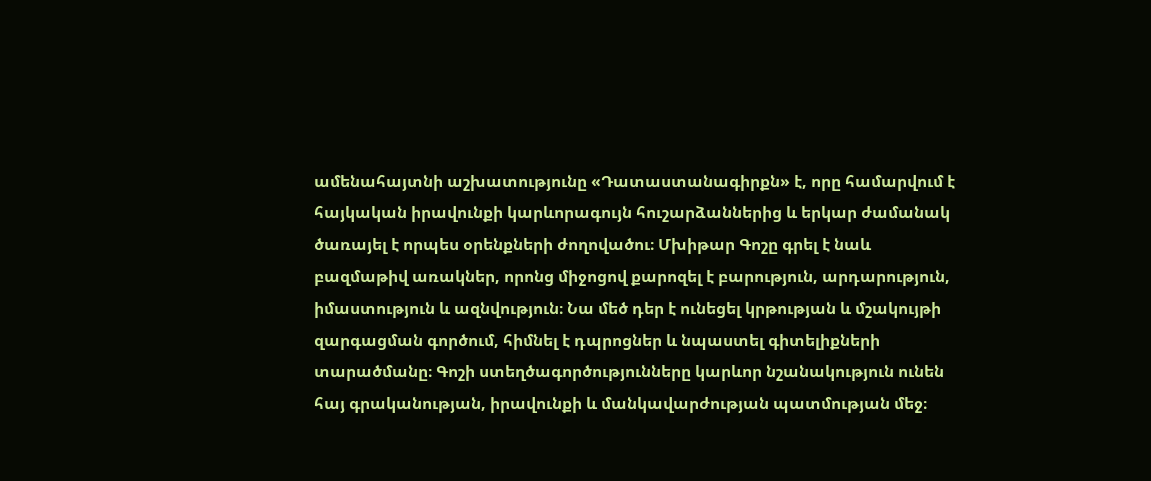ամենահայտնի աշխատությունը «Դատաստանագիրքն» է, որը համարվում է հայկական իրավունքի կարևորագույն հուշարձաններից և երկար ժամանակ ծառայել է որպես օրենքների ժողովածու։ Մխիթար Գոշը գրել է նաև բազմաթիվ առակներ, որոնց միջոցով քարոզել է բարություն, արդարություն, իմաստություն և ազնվություն։ Նա մեծ դեր է ունեցել կրթության և մշակույթի զարգացման գործում, հիմնել է դպրոցներ և նպաստել գիտելիքների տարածմանը։ Գոշի ստեղծագործությունները կարևոր նշանակություն ունեն հայ գրականության, իրավունքի և մանկավարժության պատմության մեջ։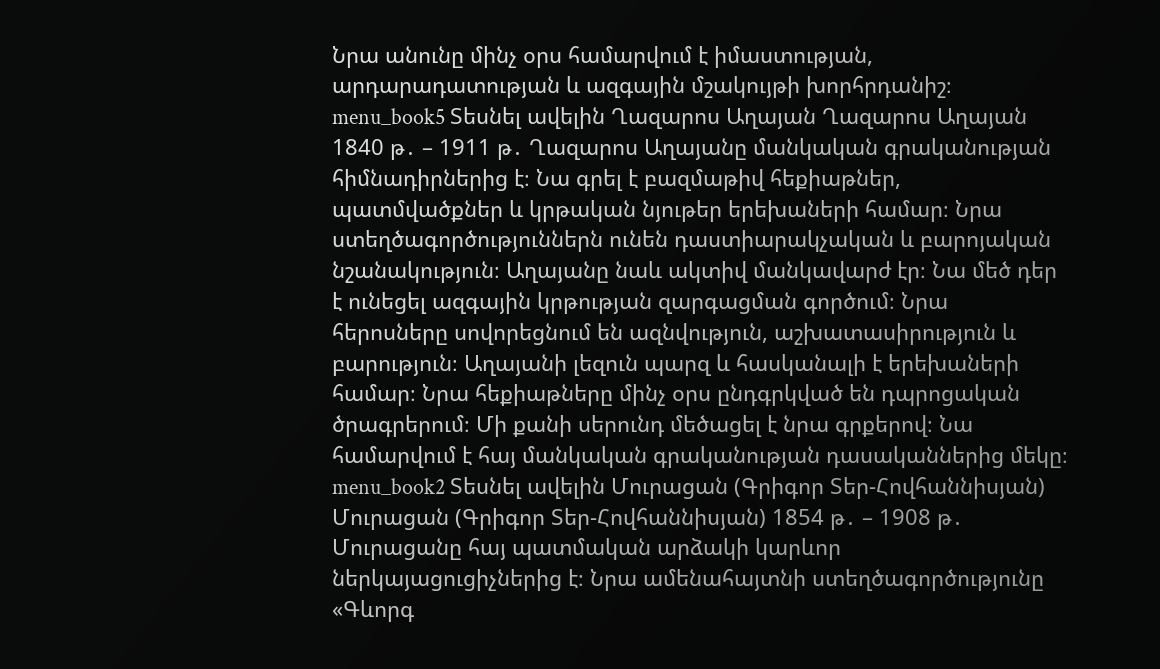Նրա անունը մինչ օրս համարվում է իմաստության, արդարադատության և ազգային մշակույթի խորհրդանիշ։ menu_book5 Տեսնել ավելին Ղազարոս Աղայան Ղազարոս Աղայան 1840 թ․ – 1911 թ․ Ղազարոս Աղայանը մանկական գրականության հիմնադիրներից է։ Նա գրել է բազմաթիվ հեքիաթներ, պատմվածքներ և կրթական նյութեր երեխաների համար։ Նրա ստեղծագործություններն ունեն դաստիարակչական և բարոյական նշանակություն։ Աղայանը նաև ակտիվ մանկավարժ էր։ Նա մեծ դեր է ունեցել ազգային կրթության զարգացման գործում։ Նրա հերոսները սովորեցնում են ազնվություն, աշխատասիրություն և բարություն։ Աղայանի լեզուն պարզ և հասկանալի է երեխաների համար։ Նրա հեքիաթները մինչ օրս ընդգրկված են դպրոցական ծրագրերում։ Մի քանի սերունդ մեծացել է նրա գրքերով։ Նա համարվում է հայ մանկական գրականության դասականներից մեկը։ menu_book2 Տեսնել ավելին Մուրացան (Գրիգոր Տեր-Հովհաննիսյան) Մուրացան (Գրիգոր Տեր-Հովհաննիսյան) 1854 թ․ – 1908 թ․ Մուրացանը հայ պատմական արձակի կարևոր ներկայացուցիչներից է։ Նրա ամենահայտնի ստեղծագործությունը «Գևորգ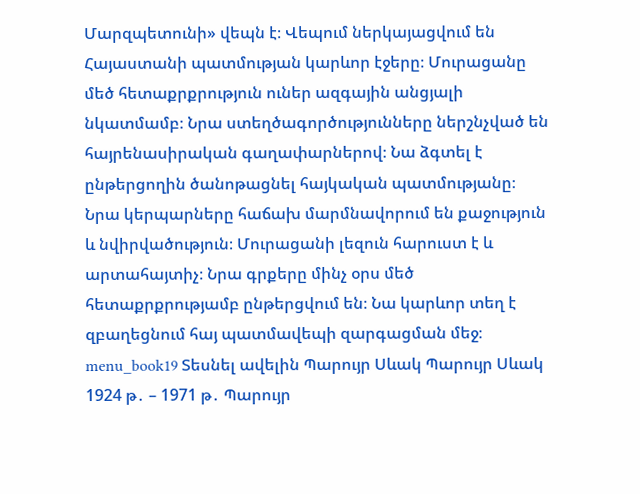Մարզպետունի» վեպն է։ Վեպում ներկայացվում են Հայաստանի պատմության կարևոր էջերը։ Մուրացանը մեծ հետաքրքրություն ուներ ազգային անցյալի նկատմամբ։ Նրա ստեղծագործությունները ներշնչված են հայրենասիրական գաղափարներով։ Նա ձգտել է ընթերցողին ծանոթացնել հայկական պատմությանը։ Նրա կերպարները հաճախ մարմնավորում են քաջություն և նվիրվածություն։ Մուրացանի լեզուն հարուստ է և արտահայտիչ։ Նրա գրքերը մինչ օրս մեծ հետաքրքրությամբ ընթերցվում են։ Նա կարևոր տեղ է զբաղեցնում հայ պատմավեպի զարգացման մեջ։ menu_book19 Տեսնել ավելին Պարույր Սևակ Պարույր Սևակ 1924 թ․ – 1971 թ․ Պարույր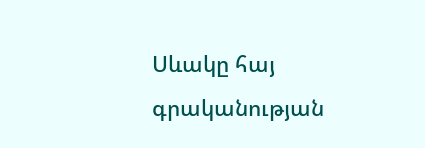Սևակը հայ գրականության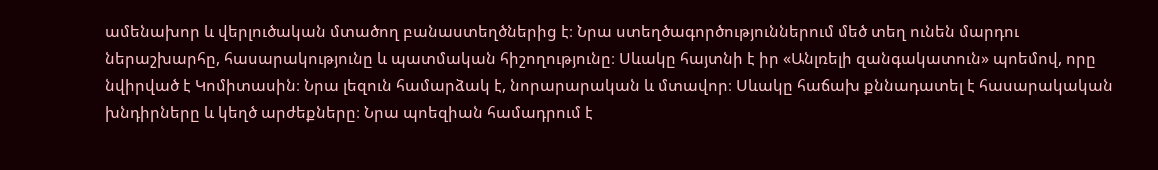ամենախոր և վերլուծական մտածող բանաստեղծներից է։ Նրա ստեղծագործություններում մեծ տեղ ունեն մարդու ներաշխարհը, հասարակությունը և պատմական հիշողությունը։ Սևակը հայտնի է իր «Անլռելի զանգակատուն» պոեմով, որը նվիրված է Կոմիտասին։ Նրա լեզուն համարձակ է, նորարարական և մտավոր։ Սևակը հաճախ քննադատել է հասարակական խնդիրները և կեղծ արժեքները։ Նրա պոեզիան համադրում է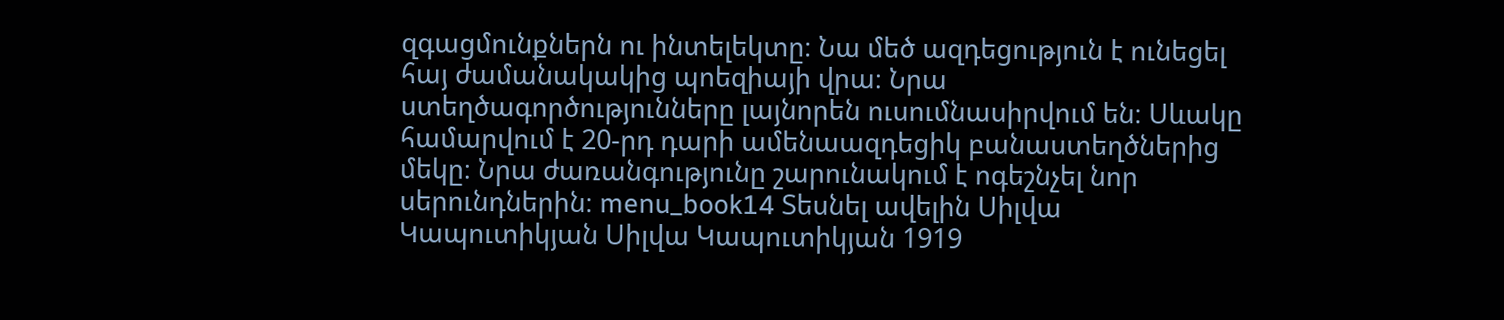զգացմունքներն ու ինտելեկտը։ Նա մեծ ազդեցություն է ունեցել հայ ժամանակակից պոեզիայի վրա։ Նրա ստեղծագործությունները լայնորեն ուսումնասիրվում են։ Սևակը համարվում է 20-րդ դարի ամենաազդեցիկ բանաստեղծներից մեկը։ Նրա ժառանգությունը շարունակում է ոգեշնչել նոր սերունդներին։ menu_book14 Տեսնել ավելին Սիլվա Կապուտիկյան Սիլվա Կապուտիկյան 1919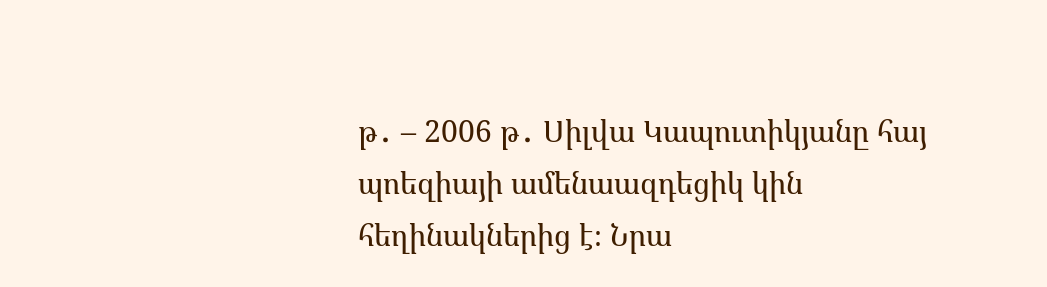թ․ – 2006 թ․ Սիլվա Կապուտիկյանը հայ պոեզիայի ամենաազդեցիկ կին հեղինակներից է։ Նրա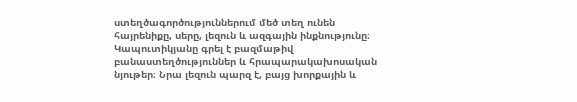ստեղծագործություններում մեծ տեղ ունեն հայրենիքը, սերը, լեզուն և ազգային ինքնությունը։ Կապուտիկյանը գրել է բազմաթիվ բանաստեղծություններ և հրապարակախոսական նյութեր։ Նրա լեզուն պարզ է, բայց խորքային և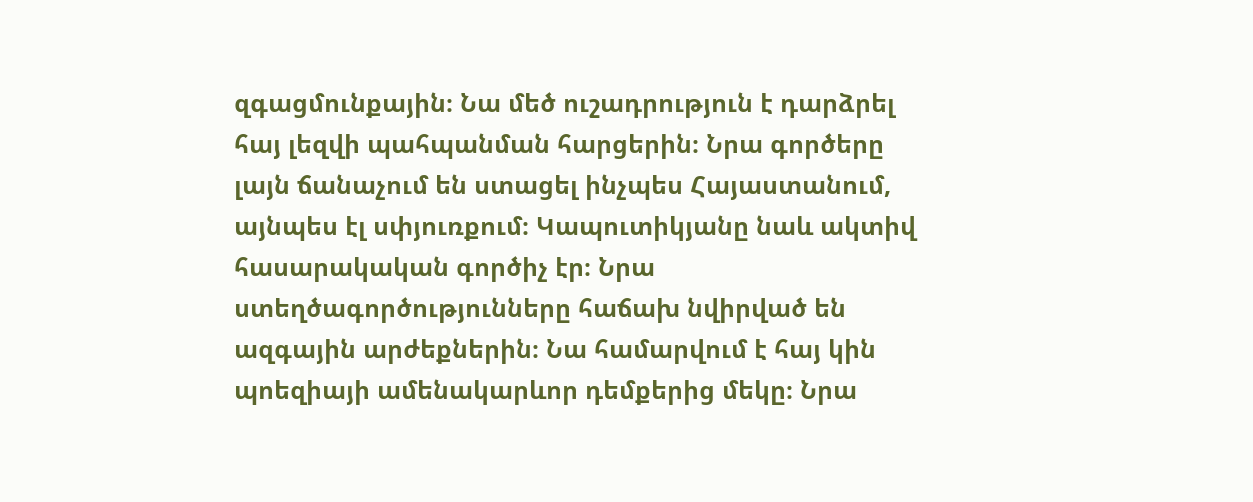զգացմունքային։ Նա մեծ ուշադրություն է դարձրել հայ լեզվի պահպանման հարցերին։ Նրա գործերը լայն ճանաչում են ստացել ինչպես Հայաստանում, այնպես էլ սփյուռքում։ Կապուտիկյանը նաև ակտիվ հասարակական գործիչ էր։ Նրա ստեղծագործությունները հաճախ նվիրված են ազգային արժեքներին։ Նա համարվում է հայ կին պոեզիայի ամենակարևոր դեմքերից մեկը։ Նրա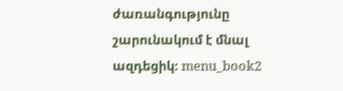ժառանգությունը շարունակում է մնալ ազդեցիկ։ menu_book2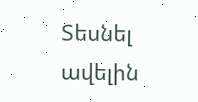Տեսնել ավելին